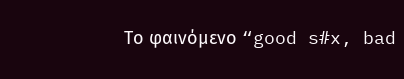Το φαινόμενο “good s#x, bad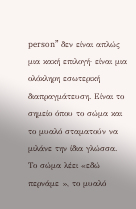person” δεν είναι απλώς μια κακή επιλογή· είναι μια ολόκληρη εσωτερική διαπραγμάτευση. Είναι το σημείο όπου το σώμα και το μυαλό σταματούν να μιλάνε την ίδια γλώσσα. Το σώμα λέει «εδώ περνάμε », το μυαλό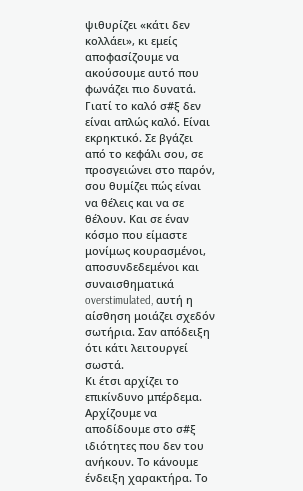ψιθυρίζει «κάτι δεν κολλάει», κι εμείς αποφασίζουμε να ακούσουμε αυτό που φωνάζει πιο δυνατά.
Γιατί το καλό σ#ξ δεν είναι απλώς καλό. Είναι εκρηκτικό. Σε βγάζει από το κεφάλι σου, σε προσγειώνει στο παρόν, σου θυμίζει πώς είναι να θέλεις και να σε θέλουν. Και σε έναν κόσμο που είμαστε μονίμως κουρασμένοι, αποσυνδεδεμένοι και συναισθηματικά overstimulated, αυτή η αίσθηση μοιάζει σχεδόν σωτήρια. Σαν απόδειξη ότι κάτι λειτουργεί σωστά.
Κι έτσι αρχίζει το επικίνδυνο μπέρδεμα. Αρχίζουμε να αποδίδουμε στο σ#ξ ιδιότητες που δεν του ανήκουν. Το κάνουμε ένδειξη χαρακτήρα. Το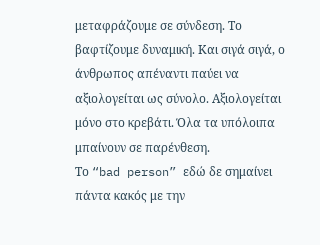μεταφράζουμε σε σύνδεση. Το βαφτίζουμε δυναμική. Και σιγά σιγά, ο άνθρωπος απέναντι παύει να αξιολογείται ως σύνολο. Αξιολογείται μόνο στο κρεβάτι. Όλα τα υπόλοιπα μπαίνουν σε παρένθεση.
Το “bad person” εδώ δε σημαίνει πάντα κακός με την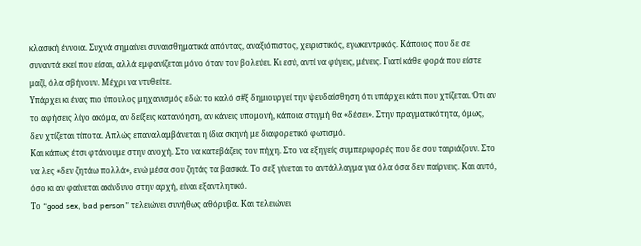κλασική έννοια. Συχνά σημαίνει συναισθηματικά απόντας, αναξιόπιστος, χειριστικός, εγωκεντρικός. Κάποιος που δε σε συναντά εκεί που είσαι, αλλά εμφανίζεται μόνο όταν τον βολεύει. Κι εσύ, αντί να φύγεις, μένεις. Γιατί κάθε φορά που είστε μαζί, όλα σβήνουν. Μέχρι να ντυθείτε.
Υπάρχει κι ένας πιο ύπουλος μηχανισμός εδώ: το καλό σ#ξ δημιουργεί την ψευδαίσθηση ότι υπάρχει κάτι που χτίζεται. Ότι αν το αφήσεις λίγο ακόμα, αν δείξεις κατανόηση, αν κάνεις υπομονή, κάποια στιγμή θα «δέσει». Στην πραγματικότητα, όμως, δεν χτίζεται τίποτα. Απλώς επαναλαμβάνεται η ίδια σκηνή με διαφορετικό φωτισμό.
Και κάπως έτσι φτάνουμε στην ανοχή. Στο να κατεβάζεις τον πήχη. Στο να εξηγείς συμπεριφορές που δε σου ταιριάζουν. Στο να λες «δεν ζητάω πολλά», ενώ μέσα σου ζητάς τα βασικά. Το σεξ γίνεται το αντάλλαγμα για όλα όσα δεν παίρνεις. Και αυτό, όσο κι αν φαίνεται ακίνδυνο στην αρχή, είναι εξαντλητικό.
Το “good sex, bad person” τελειώνει συνήθως αθόρυβα. Και τελειώνει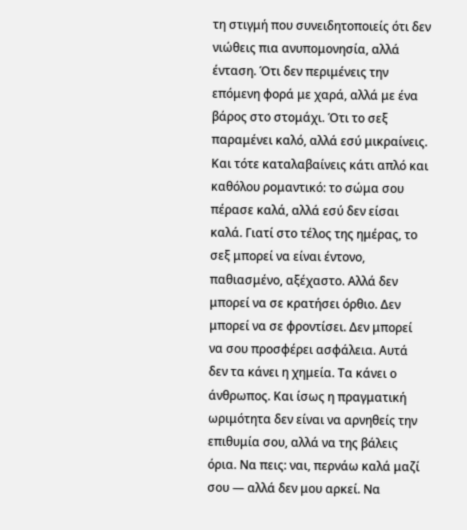τη στιγμή που συνειδητοποιείς ότι δεν νιώθεις πια ανυπομονησία, αλλά ένταση. Ότι δεν περιμένεις την επόμενη φορά με χαρά, αλλά με ένα βάρος στο στομάχι. Ότι το σεξ παραμένει καλό, αλλά εσύ μικραίνεις.
Και τότε καταλαβαίνεις κάτι απλό και καθόλου ρομαντικό: το σώμα σου πέρασε καλά, αλλά εσύ δεν είσαι καλά. Γιατί στο τέλος της ημέρας, το σεξ μπορεί να είναι έντονο, παθιασμένο, αξέχαστο. Αλλά δεν μπορεί να σε κρατήσει όρθιο. Δεν μπορεί να σε φροντίσει. Δεν μπορεί να σου προσφέρει ασφάλεια. Αυτά δεν τα κάνει η χημεία. Τα κάνει ο άνθρωπος. Και ίσως η πραγματική ωριμότητα δεν είναι να αρνηθείς την επιθυμία σου, αλλά να της βάλεις όρια. Να πεις: ναι, περνάω καλά μαζί σου — αλλά δεν μου αρκεί. Να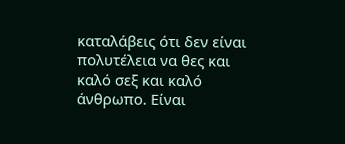καταλάβεις ότι δεν είναι πολυτέλεια να θες και καλό σεξ και καλό άνθρωπο. Είναι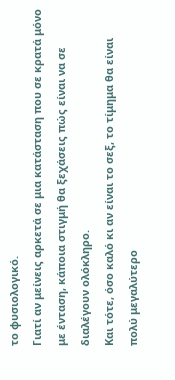το φυσιολογικό.
Γιατί αν μείνεις αρκετά σε μια κατάσταση που σε κρατά μόνο με ένταση, κάποια στιγμή θα ξεχάσεις πώς είναι να σε διαλέγουν ολόκληρο.
Και τότε, όσο καλό κι αν είναι το σεξ, το τίμημα θα είναι πολύ μεγαλύτερο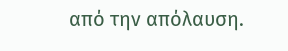από την απόλαυση.